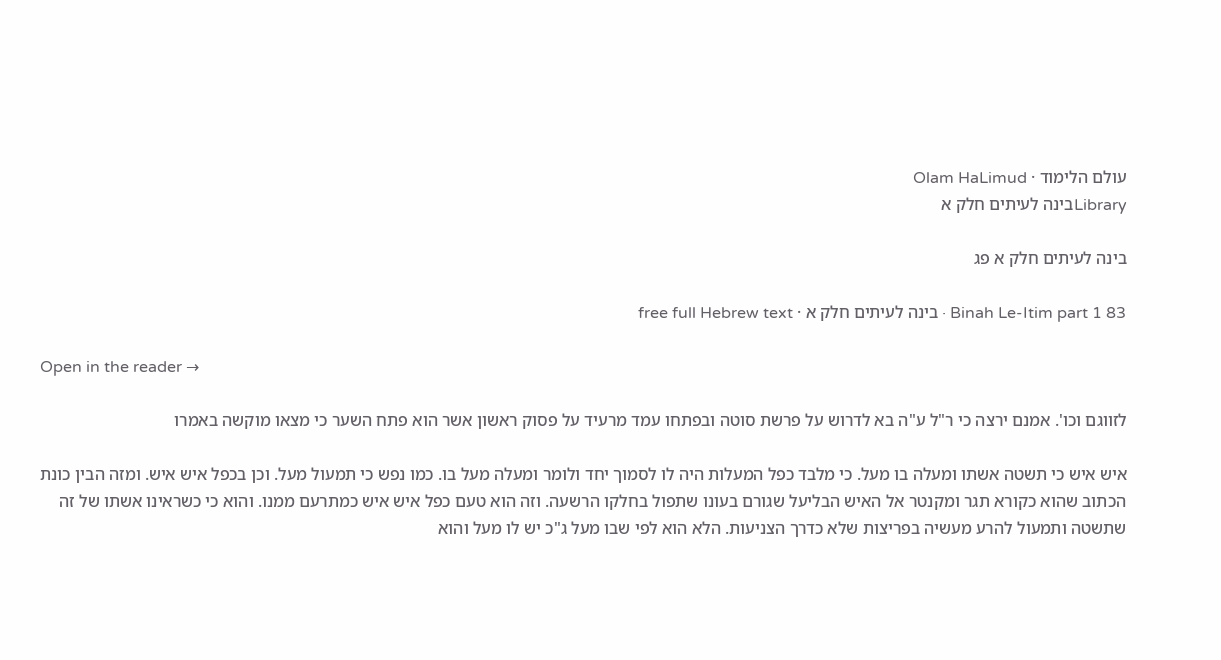עולם הלימוד · Olam HaLimud
Libraryבינה לעיתים חלק א

בינה לעיתים חלק א פג

Binah Le-Itim part 1 83 · בינה לעיתים חלק א · free full Hebrew text

Open in the reader →

לזווגם וכו'. אמנם ירצה כי ר"ל ע"ה בא לדרוש על פרשת סוטה ובפתחו עמד מרעיד על פסוק ראשון אשר הוא פתח השער כי מצאו מוקשה באמרו

איש איש כי תשטה אשתו ומעלה בו מעל. כי מלבד כפל המעלות היה לו לסמוך יחד ולומר ומעלה מעל בו. כמו נפש כי תמעול מעל. וכן בכפל איש איש. ומזה הבין כונת הכתוב שהוא כקורא תגר ומקנטר אל האיש הבליעל שגורם בעונו שתפול בחלקו הרשעה. וזה הוא טעם כפל איש איש כמתרעם ממנו. והוא כי כשראינו אשתו של זה שתשטה ותמעול להרע מעשיה בפריצות שלא כדרך הצניעות. הלא הוא לפי שבו מעל ג"כ יש לו מעל והוא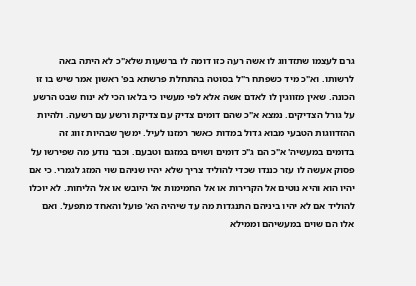גרם לעצמו שתזדווג לו אשה רעה כזו דומה לו ברשעות שלא"כ לא היתה באה לרשותו. וא"כ מיד כשפתח ר"ל בסוטה בהתחלת פרשתא בפ' ראשון אמר שיש בו זו הכונה. שאין מזווגין לו לאדם אשה אלא לפי מעשיו כי בלאו הכי לא ינוח שבט הרשע על גורל הצדיקים. נמצא א"כ שהם דומים צדיק עם צדיקת ורשע עם רשעה. ולהיות ההזדווגות הטבעי מבוא גדול במדות כאשר רמזנו לעיל. ימשך שבהיות זווג זה בדומים במעשיה' א"כ הם ג"כ דומים ושוים במזגם וטבעם. וכבר נודע מה שפירשו על פסוק אעשה לו עזר כננדו שכדי להוליד צריך שלא יהיו שניהם שוי המזג לגמרי. כי אם יהיו הוא והיא נוטים אל הקרירות או אל החמימות אל היובש או אל הליחות. לא יוכלו להוליד אם לא יהיו ביניהם התנגדות מה עד שיהיה הא' פועל והאחד מתפעל. ואם אלו הם שוים במעשיהם וממילא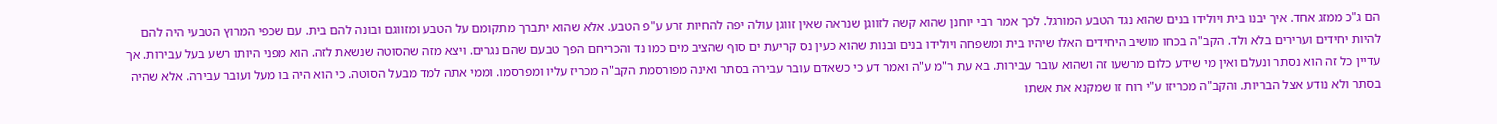הם ג"כ ממזג אחד. איך יבנו בית ויולידו בנים שהוא נגד הטבע המורגל. לכך אמר רבי יוחנן שהוא קשה לזווגן שנראה שאין זווגן עולה יפה להחיות זרע ע"פ הטבע. אלא שהוא יתברך מתקומם על הטבע ומזווגם ובונה להם בית. עם שכפי המרוץ הטבעי היה להם להיות יחידים וערירים בלא ולד. הקב"ה בכחו מושיב היחידים האלו שיהיו בית ומשפחה ויולידו בנים ובנות שהוא כעין נס קריעת ים סוף שהציב מים כמו נד והכריחם הפך טבעם שהם נגרים. ויצא מזה שהסוטה שנשאת לזה. הוא מפני היותו רשע בעל עבירות. אך עדיין כל זה הוא נסתר ונעלם ואין מי שידע כלום מרשעו זה ושהוא עובר עבירות. בא עת ר"מ ע"ה ואמר דע כי כשאדם עובר עבירה בסתר ואינה מפורסמת הקב"ה מכריז עליו ומפרסמו. וממי אתה למד מבעל הסוטה. כי הוא היה בו מעל ועובר עבירה. אלא שהיה בסתר ולא נודע אצל הבריות. והקב"ה מכריזו ע"י רוח זו שמקנא את אשתו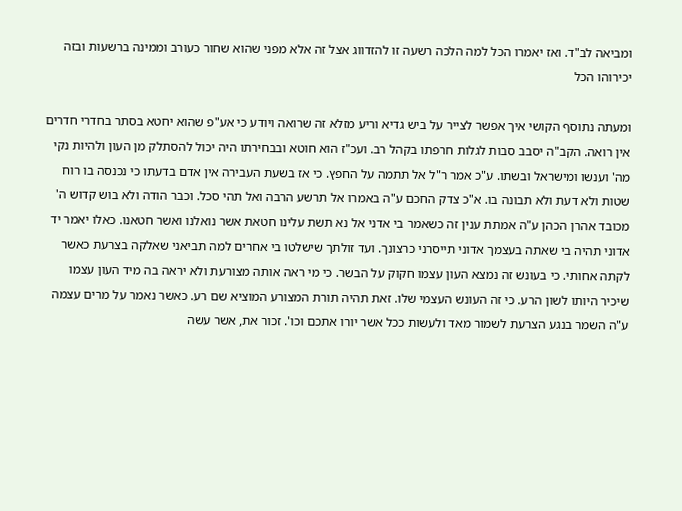ומביאה לב"ד. ואז יאמרו הכל למה הלכה רשעה זו להזדווג אצל זה אלא מפני שהוא שחור כעורב וממינה ברשעות ובזה יכירוהו הכל

ומעתה נתוסף הקושי איך אפשר לצייר על ביש גדיא וריע מזלא זה שרואה ויודע כי אע"פ שהוא יחטא בסתר בחדרי חדרים אין רואה. הקב"ה יסבב סבות לגלות חרפתו בקהל רב. ועכ"ז הוא חוטא ובבחירתו היה יכול להסתלק מן העון ולהיות נקי מה' וענשו ומישראל ובשתו. ע"כ אמר ר"ל אל תתמה על החפץ. כי אז בשעת העבירה אין אדם בדעתו כי נכנסה בו רוח שטות ולא דעת ולא תבונה בו. א"כ צדק החכם ע"ה באמרו אל תרשע הרבה ואל תהי סכל. וכבר הודה ולא בוש קדוש ה' מכובד אהרן הכהן ע"ה אמתת ענין זה כשאמר בי אדני אל נא תשת עלינו חטאת אשר נואלנו ואשר חטאנו. כאלו יאמר יד אדוני תהיה בי שאתה בעצמך אדוני תייסרני כרצונך. ועד זולתך שישלטו בי אחרים למה תביאני שאלקה בצרעת כאשר לקתה אחותי. כי בעונש זה נמצא העון עצמו חקוק על הבשר. כי מי ראה אותה מצורעת ולא יראה בה מיד העון עצמו שיכיר היותו לשון הרע. כי זה העונש העצמי שלו. זאת תהיה תורת המצורע המוציא שם רע. כאשר נאמר על מרים עצמה ע"ה השמר בנגע הצרעת לשמור מאד ולעשות ככל אשר יורו אתכם וכו'. זכור את, אשר עשה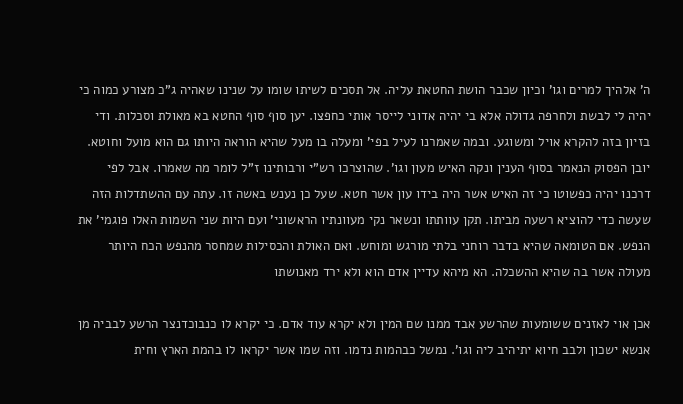ה' אלהיך למרים וגו' וכיון שכבר הושת החטאת עליה. אל תסכים לשיתו שומו על שנינו שאהיה ג"כ מצורע כמוה כי יהיה לי לבשת ולחרפה גדולה אלא בי יהיה אדוני לייסר אותי כחפצו. יען סוף סוף החטא בא מאולת וסכלות. ודי בזיון בזה להקרא אויל ומשוגע. ובמה שאמרנו לעיל בפי' ומעלה בו מעל שהיא הוראה היותו גם הוא מועל וחוטא. יובן הפסוק הנאמר בסוף הענין ונקה האיש מעון וגו'. שהוצרכו רש"י ורבותינו ז"ל לומר מה שאמרו. אבל לפי דרכנו יהיה כפשוטו כי זה האיש אשר היה בידו עון אשר חטא. שעל כן נענש באשה זו. עתה עם ההשתדלות הזה שעשה כדי להוציא רשעה מביתו. תקן עוותתו ונשאר נקי מעוונתיו הראשוני' ועם היות שני השמות האלו פוגמי' את הנפש. אם הטומאה שהיא בדבר רוחני בלתי מורגש ומוחש. ואם האולת והכסילות שמחסר מהנפש הכח היותר מעולה אשר בה שהיא ההשכלה. הא מיהא עדיין אדם הוא ולא ירד מאנושתו

אכן אוי לאזנים ששומעות שהרשע אבד ממנו שם המין ולא יקרא עוד אדם. כי יקרא לו כנבוכדנצר הרשע לבביה מן אנשא ישכון ולבב חיוא יתיהיב ליה וגו'. נמשל כבהמות נדמו. וזה שמו אשר יקראו לו בהמת הארץ וחית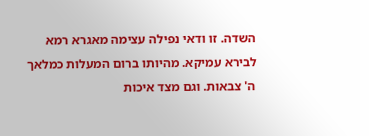השדה. זו ודאי נפילה עצימה מאגרא רמא לבירא עמיקא. מהיותו ברום המעלות כמלאך ה' צבאות. וגם מצד איכות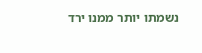נשמתו יותר ממנו ירד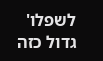לשפלו' גדול כזה